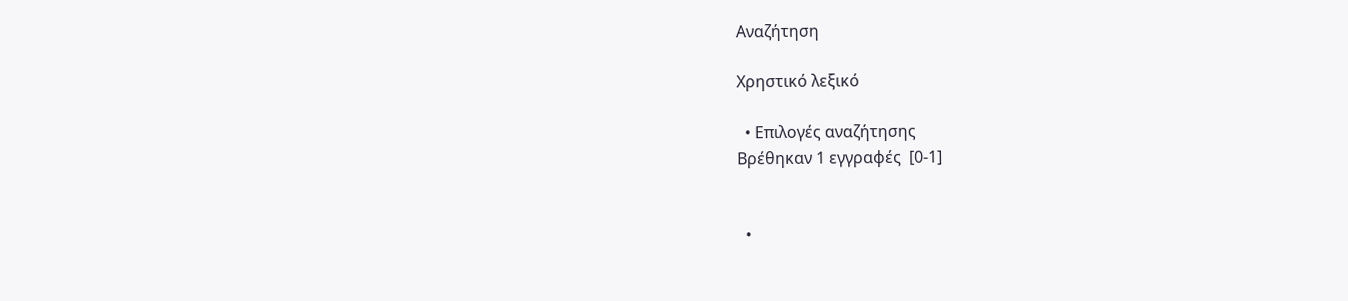Αναζήτηση

Χρηστικό λεξικό

  • Επιλογές αναζήτησης
Βρέθηκαν 1 εγγραφές  [0-1]


  •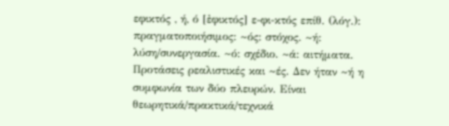εφικτός , ή, ό [ἐφικτός] ε-φι-κτός επίθ. (λόγ.): πραγματοποιήσιμος: ~ός: στόχος. ~ή: λύση/συνεργασία. ~ό: σχέδιο. ~ά: αιτήματα. Προτάσεις ρεαλιστικές και ~ές. Δεν ήταν ~ή η συμφωνία των δύο πλευρών. Είναι θεωρητικά/πρακτικά/τεχνικά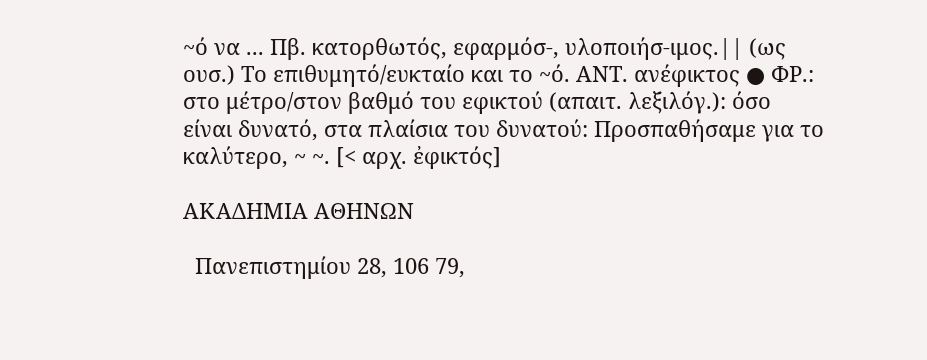~ό να ... Πβ. κατορθωτός, εφαρμόσ-, υλοποιήσ-ιμος.|| (ως ουσ.) Το επιθυμητό/ευκταίο και το ~ό. ΑΝΤ. ανέφικτος ● ΦΡ.: στο μέτρο/στον βαθμό του εφικτού (απαιτ. λεξιλόγ.): όσο είναι δυνατό, στα πλαίσια του δυνατού: Προσπαθήσαμε για το καλύτερο, ~ ~. [< αρχ. ἐφικτός]

ΑΚΑΔΗΜΙΑ ΑΘΗΝΩΝ

  Πανεπιστημίου 28, 106 79,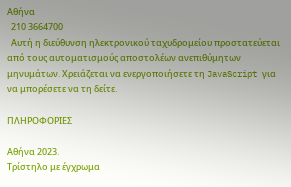Αθήνα
  210 3664700
  Αυτή η διεύθυνση ηλεκτρονικού ταχυδρομείου προστατεύεται από τους αυτοματισμούς αποστολέων ανεπιθύμητων μηνυμάτων. Χρειάζεται να ενεργοποιήσετε τη JavaScript για να μπορέσετε να τη δείτε.

ΠΛΗΡΟΦΟΡΙΕΣ

Αθήνα 2023.
Τρίστηλο με έγχρωμα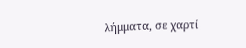λήμματα, σε χαρτί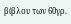βίβλου των 60γρ.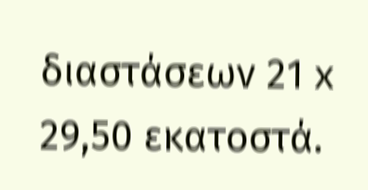διαστάσεων 21 x 29,50 εκατοστά.